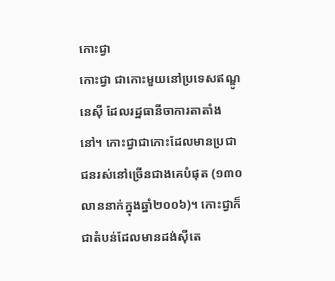កោះជ្វា
កោះជ្វា ជាកោះមួយនៅប្រទេសឥណ្ឌូនេស៊ី ដែលរដ្ឋធានីចាការតាតាំងនៅ។ កោះជ្វាជាកោះដែលមានប្រជាជនរស់នៅច្រើនជាងគេបំផុត (១៣០លាននាក់ក្នុងឆ្នាំ២០០៦)។ កោះជ្វាក៏ជាតំបន់ដែលមានដង់ស៊ីតេ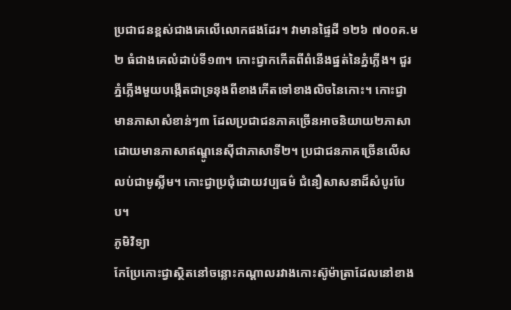ប្រជាជនខ្ពស់ជាងគេលើលោកផងដែរ។ វាមានផ្ទៃដី ១២៦ ៧០០គ.ម២ ធំជាងគេលំដាប់ទី១៣។ កោះជ្វាកកើតពីពំនើងផ្នត់នៃភ្នំភ្លើង។ ជួរភ្នំភ្លើងមួយបង្កើតជាទ្រនុងពីខាងកើតទៅខាងលិចនៃកោះ។ កោះជ្វាមានភាសាសំខាន់ៗ៣ ដែលប្រជាជនភាគច្រើនអាចនិយាយ២ភាសាដោយមានភាសាឥណ្ឌូនេស៊ីជាភាសាទី២។ ប្រជាជនភាគច្រើនលើសលប់ជាមូស្លីម។ កោះជ្វាប្រជុំដោយវប្បធម៌ ជំនឿសាសនាដ៏សំបូរបែប។
ភូមិវិទ្យា
កែប្រែកោះជ្វាស្ថិតនៅចន្លោះកណ្ដាលរវាងកោះស៊ូម៉ាត្រាដែលនៅខាង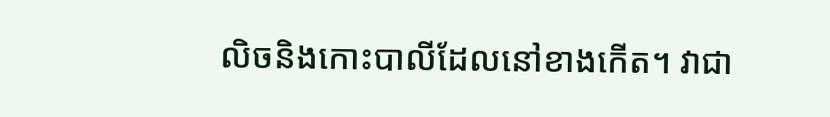លិចនិងកោះបាលីដែលនៅខាងកើត។ វាជា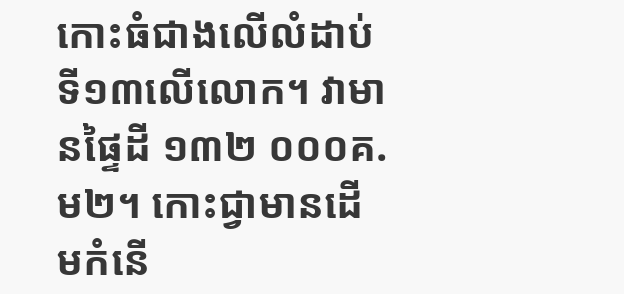កោះធំជាងលើលំដាប់ទី១៣លើលោក។ វាមានផ្ទៃដី ១៣២ ០០០គ.ម២។ កោះជ្វាមានដើមកំនើ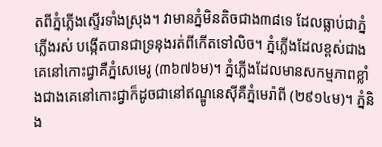តពីភ្នំភ្លើងស្ទើរទាំងស្រុង។ វាមានភ្នំមិនតិចជាង៣៨ទេ ដែលធ្លាប់ជាភ្នំភ្លើងរស់ បង្កើតបានជាទ្រនុងរត់ពីកើតទៅលិច។ ភ្នំភ្លើងដែលខ្ពស់ជាងគេនៅកោះជ្វាគឺភ្នំសេមេរូ (៣៦៧៦ម)។ ភ្នំភ្លើងដែលមានសកម្មភាពខ្លាំងជាងគេនៅកោះជ្វាក៏ដូចជានៅឥណ្ឌូនេស៊ីគឺភ្នំមេរ៉ាពី (២៩១៤ម)។ ភ្នំនិង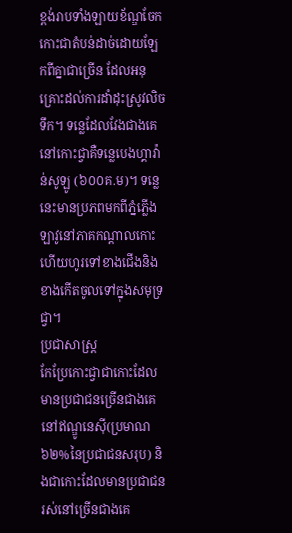ខ្ពង់រាបទាំងឡាយខ័ណ្ឌចែកកោះជាតំបន់ដាច់ដោយឡែកពីគ្នាជាច្រើន ដែលអនុគ្រោះដល់ការដាំដុះស្រូវលិចទឹក។ ទន្លេដែលវែងជាងគេនៅកោះជ្វាគឺទន្លេបេងហ្គាវ៉ាន់សូឡូ (៦០០គ.ម)។ ទន្លេនេះមានប្រភពមកពីភ្នំភ្លើងឡាវូនៅភាគកណ្ដាលកោះ ហើយហូរទៅខាងជើងនិងខាងកើតចូលទៅក្នុងសមុទ្រជ្វា។
ប្រជាសាស្ត្រ
កែប្រែកោះជ្វាជាកោះដែលមានប្រជាជនច្រើនជាងគេនៅឥណ្ឌូនេស៊ី(ប្រមាណ៦២%នៃប្រជាជនសរុប) និងជាកោះដែលមានប្រជាជនរស់នៅច្រើនជាងគេ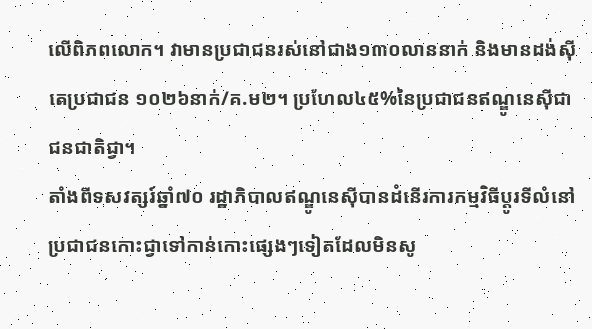លើពិភពលោក។ វាមានប្រជាជនរស់នៅជាង១៣០លាននាក់ និងមានដង់ស៊ីតេប្រជាជន ១០២៦នាក់/គ.ម២។ ប្រហែល៤៥%នៃប្រជាជនឥណ្ឌូនេស៊ីជាជនជាតិជ្វា។
តាំងពីទសវត្សរ៍ឆ្នាំ៧០ រដ្ឋាភិបាលឥណ្ឌូនេស៊ីបានដំនើរការកម្មវិធីប្ដូរទីលំនៅប្រជាជនកោះជ្វាទៅកាន់កោះផ្សេងៗទៀតដែលមិនសូ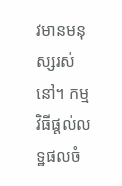វមានមនុស្សរស់នៅ។ កម្មវិធីផ្ដល់លទ្ឋផលចំ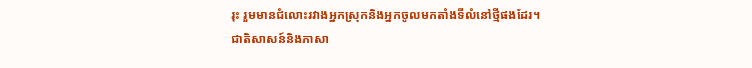រុះ រួមមានជំលោះរវាងអ្នកស្រុកនិងអ្នកចូលមកតាំងទីលំនៅថ្មីផងដែរ។
ជាតិសាសន៍និងភាសា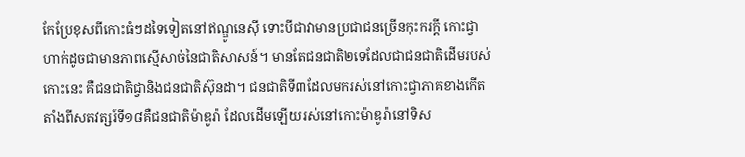កែប្រែខុសពីកោះធំៗដទៃទៀតនៅឥណ្ឌូនេស៊ី ទោះបីជាវាមានប្រជាជនច្រើនកុះករក្ដី កោះជ្វាហាក់ដូចជាមានភាពស្មើសាច់នៃជាតិសាសន៍។ មានតែជនជាតិ២ទេដែលជាជនជាតិដើមរបស់កោះនេះ គឺជនជាតិជ្វានិងជនជាតិស៊ុនដា។ ជនជាតិទី៣ដែលមករស់នៅកោះជ្វាភាគខាងកើតតាំងពីសតវត្សរ៍ទី១៨គឺជនជាតិម៉ាឌូរ៉ា ដែលដើមឡើយរស់នៅកោះម៉ាឌូរ៉ានៅទិស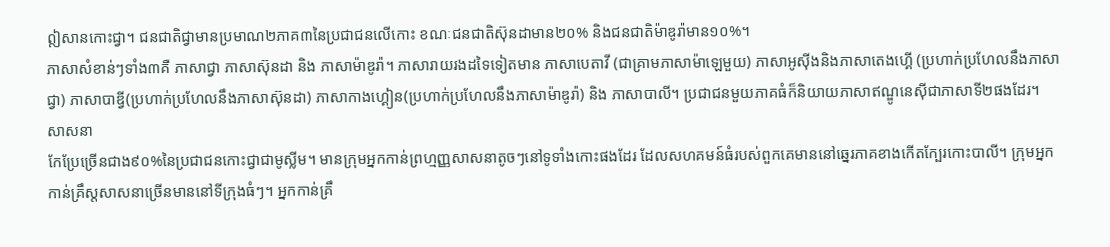ឦសានកោះជ្វា។ ជនជាតិជ្វាមានប្រមាណ២ភាគ៣នៃប្រជាជនលើកោះ ខណៈជនជាតិស៊ុនដាមាន២០% និងជនជាតិម៉ាឌូរ៉ាមាន១០%។
ភាសាសំខាន់ៗទាំង៣គឺ ភាសាជ្វា ភាសាស៊ុនដា និង ភាសាម៉ាឌូរ៉ា។ ភាសារាយរងដទៃទៀតមាន ភាសាបេតាវី (ជាគ្រាមភាសាម៉ាឡេមួយ) ភាសាអូស៊ីងនិងភាសាតេងហ្គើ (ប្រហាក់ប្រហែលនឹងភាសាជ្វា) ភាសាបាឌ្វី(ប្រហាក់ប្រហែលនឹងភាសាស៊ុនដា) ភាសាកាងហ្គៀន(ប្រហាក់ប្រហែលនឹងភាសាម៉ាឌូរ៉ា) និង ភាសាបាលី។ ប្រជាជនមួយភាគធំក៏និយាយភាសាឥណ្ឌូនេស៊ីជាភាសាទី២ផងដែរ។
សាសនា
កែប្រែច្រើនជាង៩០%នៃប្រជាជនកោះជ្វាជាមូស្លីម។ មានក្រុមអ្នកកាន់ព្រហ្មញ្ញសាសនាតូចៗនៅទូទាំងកោះផងដែរ ដែលសហគមន៍ធំរបស់ពួកគេមាននៅឆ្នេរភាគខាងកើតក្បែរកោះបាលី។ ក្រុមអ្នកកាន់គ្រឹស្តសាសនាច្រើនមាននៅទីក្រុងធំៗ។ អ្នកកាន់គ្រឹ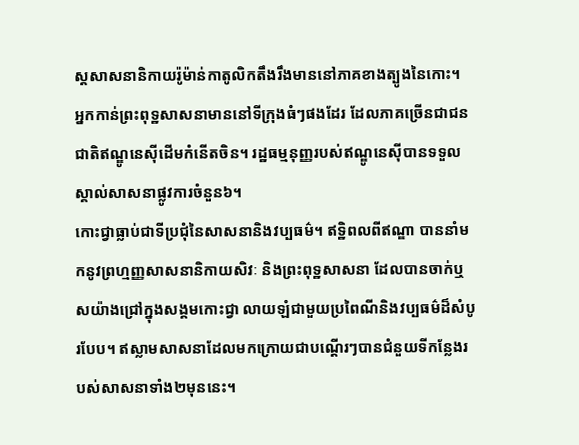ស្តសាសនានិកាយរ៉ូម៉ាន់កាតូលិកតឹងរឹងមាននៅភាគខាងត្បូងនៃកោះ។ អ្នកកាន់ព្រះពុទ្ឋសាសនាមាននៅទីក្រុងធំៗផងដែរ ដែលភាគច្រើនជាជនជាតិឥណ្ឌូនេស៊ីដើមកំនើតចិន។ រដ្ឋធម្មនុញ្ញរបស់ឥណ្ឌូនេស៊ីបានទទួលស្គាល់សាសនាផ្លូវការចំនួន៦។
កោះជ្វាធ្លាប់ជាទីប្រជុំនៃសាសនានិងវប្បធម៌។ ឥទ្ឋិពលពីឥណ្ឌា បាននាំមកនូវព្រហ្មញ្ញសាសនានិកាយសិវៈ និងព្រះពុទ្ឋសាសនា ដែលបានចាក់ឬសយ៉ាងជ្រៅក្នុងសង្គមកោះជ្វា លាយឡំជាមួយប្រពៃណីនិងវប្បធម៌ដ៏សំបូរបែប។ ឥស្លាមសាសនាដែលមកក្រោយជាបណ្ដើរៗបានជំនួយទីកន្លែងរបស់សាសនាទាំង២មុននេះ។